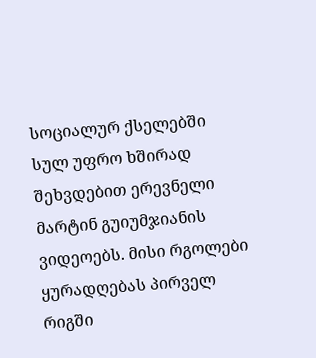სოციალურ ქსელებში სულ უფრო ხშირად შეხვდებით ერევნელი მარტინ გუიუმჯიანის ვიდეოებს. მისი რგოლები ყურადღებას პირველ რიგში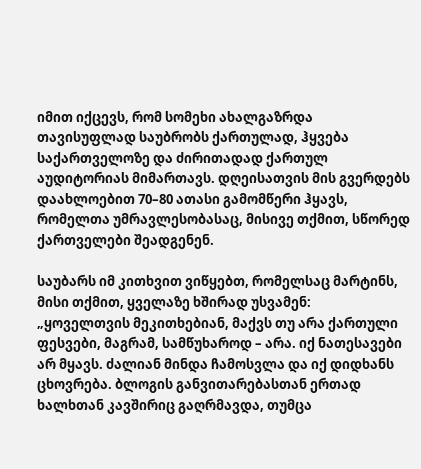იმით იქცევს, რომ სომეხი ახალგაზრდა თავისუფლად საუბრობს ქართულად, ჰყვება საქართველოზე და ძირითადად ქართულ აუდიტორიას მიმართავს. დღეისათვის მის გვერდებს დაახლოებით 70–80 ათასი გამომწერი ჰყავს, რომელთა უმრავლესობასაც, მისივე თქმით, სწორედ ქართველები შეადგენენ.

საუბარს იმ კითხვით ვიწყებთ, რომელსაც მარტინს, მისი თქმით, ყველაზე ხშირად უსვამენ:
„ყოველთვის მეკითხებიან, მაქვს თუ არა ქართული ფესვები, მაგრამ, სამწუხაროდ – არა. იქ ნათესავები არ მყავს. ძალიან მინდა ჩამოსვლა და იქ დიდხანს ცხოვრება. ბლოგის განვითარებასთან ერთად ხალხთან კავშირიც გაღრმავდა, თუმცა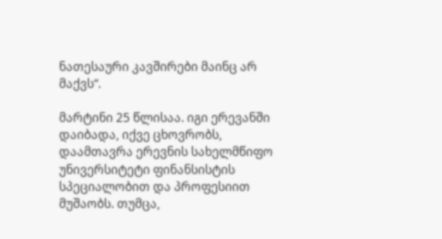ნათესაური კავშირები მაინც არ მაქვს“.

მარტინი 25 წლისაა. იგი ერევანში დაიბადა, იქვე ცხოვრობს, დაამთავრა ერევნის სახელმწიფო უნივერსიტეტი ფინანსისტის სპეციალობით და პროფესიით მუშაობს. თუმცა,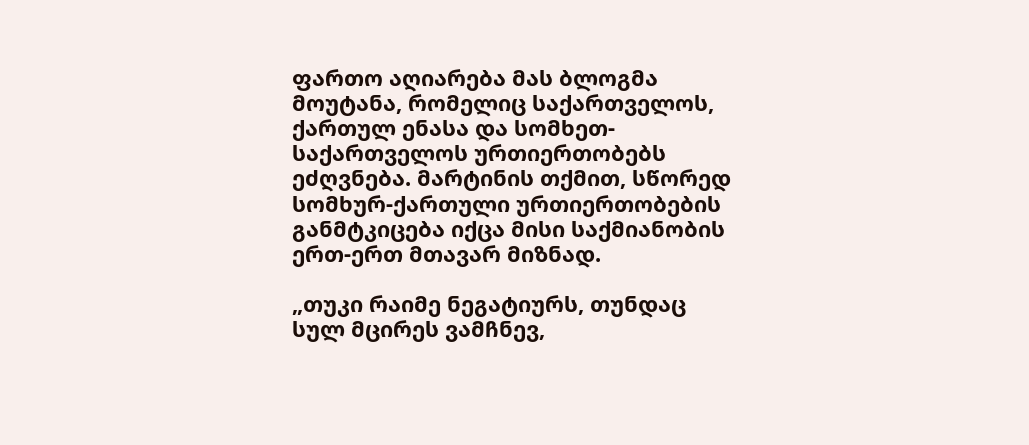ფართო აღიარება მას ბლოგმა მოუტანა, რომელიც საქართველოს, ქართულ ენასა და სომხეთ-საქართველოს ურთიერთობებს ეძღვნება. მარტინის თქმით, სწორედ სომხურ-ქართული ურთიერთობების განმტკიცება იქცა მისი საქმიანობის ერთ-ერთ მთავარ მიზნად.

„თუკი რაიმე ნეგატიურს, თუნდაც სულ მცირეს ვამჩნევ,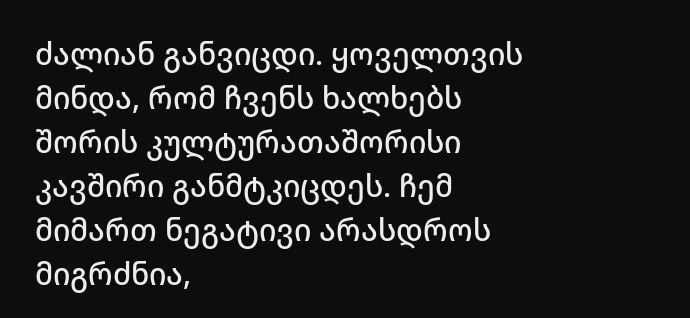ძალიან განვიცდი. ყოველთვის მინდა, რომ ჩვენს ხალხებს შორის კულტურათაშორისი კავშირი განმტკიცდეს. ჩემ მიმართ ნეგატივი არასდროს მიგრძნია,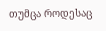თუმცა როდესაც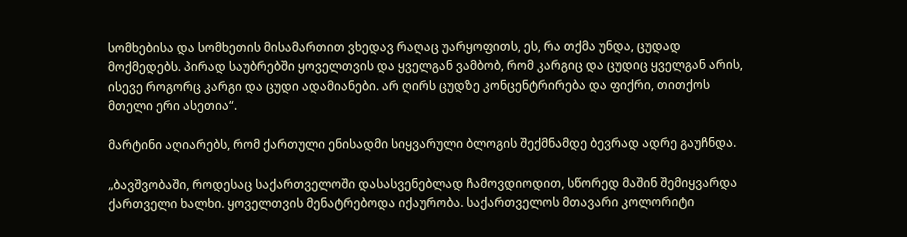სომხებისა და სომხეთის მისამართით ვხედავ რაღაც უარყოფითს, ეს, რა თქმა უნდა, ცუდად მოქმედებს. პირად საუბრებში ყოველთვის და ყველგან ვამბობ, რომ კარგიც და ცუდიც ყველგან არის, ისევე როგორც კარგი და ცუდი ადამიანები. არ ღირს ცუდზე კონცენტრირება და ფიქრი, თითქოს მთელი ერი ასეთია“.

მარტინი აღიარებს, რომ ქართული ენისადმი სიყვარული ბლოგის შექმნამდე ბევრად ადრე გაუჩნდა.

„ბავშვობაში, როდესაც საქართველოში დასასვენებლად ჩამოვდიოდით, სწორედ მაშინ შემიყვარდა ქართველი ხალხი. ყოველთვის მენატრებოდა იქაურობა. საქართველოს მთავარი კოლორიტი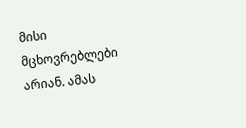მისი მცხოვრებლები არიან. ამას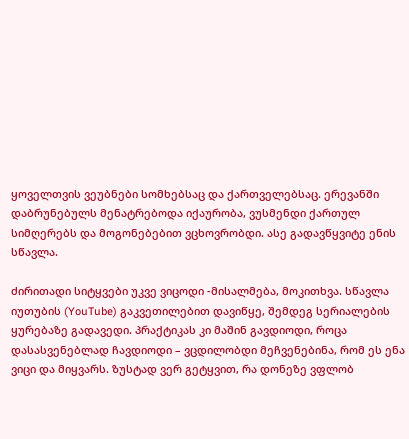ყოველთვის ვეუბნები სომხებსაც და ქართველებსაც. ერევანში დაბრუნებულს მენატრებოდა იქაურობა, ვუსმენდი ქართულ სიმღერებს და მოგონებებით ვცხოვრობდი. ასე გადავწყვიტე ენის სწავლა.

ძირითადი სიტყვები უკვე ვიცოდი -მისალმება, მოკითხვა. სწავლა იუთუბის (YouTube) გაკვეთილებით დავიწყე, შემდეგ სერიალების ყურებაზე გადავედი. პრაქტიკას კი მაშინ გავდიოდი, როცა დასასვენებლად ჩავდიოდი – ვცდილობდი მეჩვენებინა, რომ ეს ენა ვიცი და მიყვარს. ზუსტად ვერ გეტყვით, რა დონეზე ვფლობ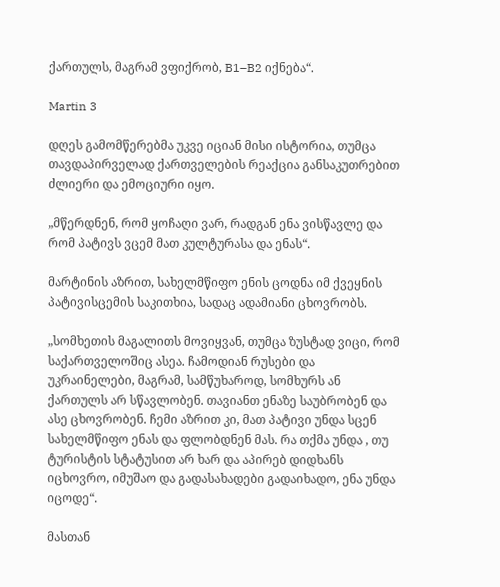ქართულს, მაგრამ ვფიქრობ, B1–B2 იქნება“.

Martin 3

დღეს გამომწერებმა უკვე იციან მისი ისტორია, თუმცა თავდაპირველად ქართველების რეაქცია განსაკუთრებით ძლიერი და ემოციური იყო.

„მწერდნენ, რომ ყოჩაღი ვარ, რადგან ენა ვისწავლე და რომ პატივს ვცემ მათ კულტურასა და ენას“.

მარტინის აზრით, სახელმწიფო ენის ცოდნა იმ ქვეყნის პატივისცემის საკითხია, სადაც ადამიანი ცხოვრობს.

„სომხეთის მაგალითს მოვიყვან, თუმცა ზუსტად ვიცი, რომ საქართველოშიც ასეა. ჩამოდიან რუსები და უკრაინელები, მაგრამ, სამწუხაროდ, სომხურს ან ქართულს არ სწავლობენ. თავიანთ ენაზე საუბრობენ და ასე ცხოვრობენ. ჩემი აზრით კი, მათ პატივი უნდა სცენ სახელმწიფო ენას და ფლობდნენ მას. რა თქმა უნდა , თუ ტურისტის სტატუსით არ ხარ და აპირებ დიდხანს იცხოვრო, იმუშაო და გადასახადები გადაიხადო, ენა უნდა იცოდე“.

მასთან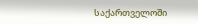საქართველოში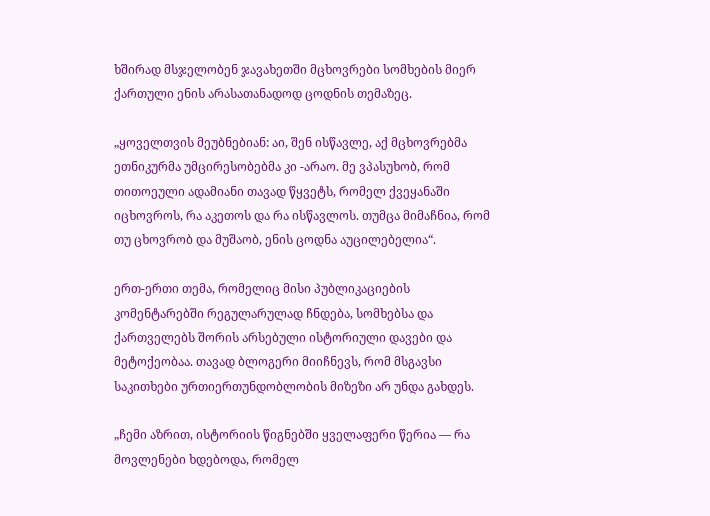ხშირად მსჯელობენ ჯავახეთში მცხოვრები სომხების მიერ ქართული ენის არასათანადოდ ცოდნის თემაზეც.

„ყოველთვის მეუბნებიან: აი, შენ ისწავლე, აქ მცხოვრებმა ეთნიკურმა უმცირესობებმა კი -არაო. მე ვპასუხობ, რომ თითოეული ადამიანი თავად წყვეტს, რომელ ქვეყანაში იცხოვროს, რა აკეთოს და რა ისწავლოს. თუმცა მიმაჩნია, რომ თუ ცხოვრობ და მუშაობ, ენის ცოდნა აუცილებელია“.

ერთ-ერთი თემა, რომელიც მისი პუბლიკაციების კომენტარებში რეგულარულად ჩნდება, სომხებსა და ქართველებს შორის არსებული ისტორიული დავები და მეტოქეობაა. თავად ბლოგერი მიიჩნევს, რომ მსგავსი საკითხები ურთიერთუნდობლობის მიზეზი არ უნდა გახდეს.

„ჩემი აზრით, ისტორიის წიგნებში ყველაფერი წერია — რა მოვლენები ხდებოდა, რომელ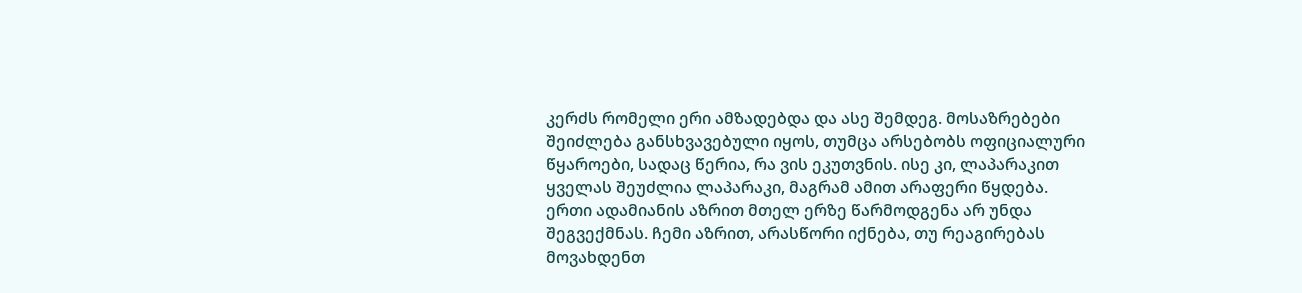კერძს რომელი ერი ამზადებდა და ასე შემდეგ. მოსაზრებები შეიძლება განსხვავებული იყოს, თუმცა არსებობს ოფიციალური წყაროები, სადაც წერია, რა ვის ეკუთვნის. ისე კი, ლაპარაკით ყველას შეუძლია ლაპარაკი, მაგრამ ამით არაფერი წყდება. ერთი ადამიანის აზრით მთელ ერზე წარმოდგენა არ უნდა შეგვექმნას. ჩემი აზრით, არასწორი იქნება, თუ რეაგირებას მოვახდენთ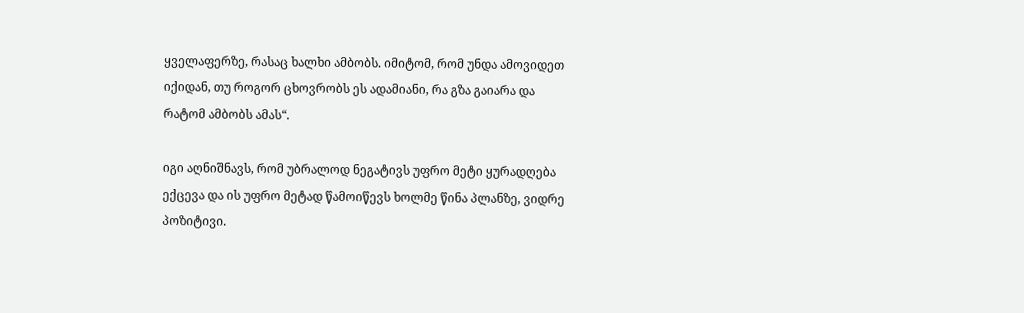ყველაფერზე, რასაც ხალხი ამბობს. იმიტომ, რომ უნდა ამოვიდეთ იქიდან, თუ როგორ ცხოვრობს ეს ადამიანი, რა გზა გაიარა და რატომ ამბობს ამას“.

იგი აღნიშნავს, რომ უბრალოდ ნეგატივს უფრო მეტი ყურადღება ექცევა და ის უფრო მეტად წამოიწევს ხოლმე წინა პლანზე, ვიდრე პოზიტივი.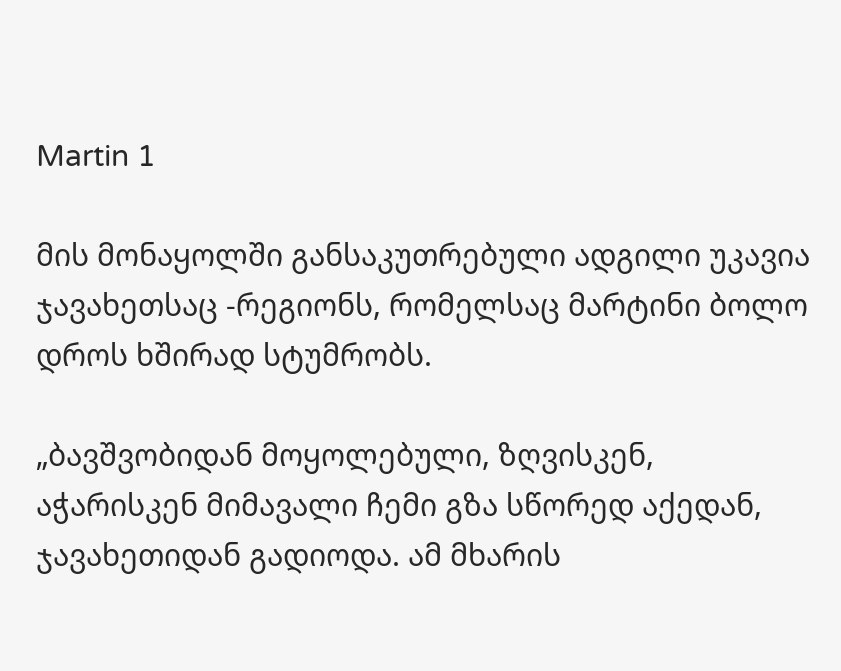Martin 1

მის მონაყოლში განსაკუთრებული ადგილი უკავია ჯავახეთსაც -რეგიონს, რომელსაც მარტინი ბოლო დროს ხშირად სტუმრობს.

„ბავშვობიდან მოყოლებული, ზღვისკენ, აჭარისკენ მიმავალი ჩემი გზა სწორედ აქედან, ჯავახეთიდან გადიოდა. ამ მხარის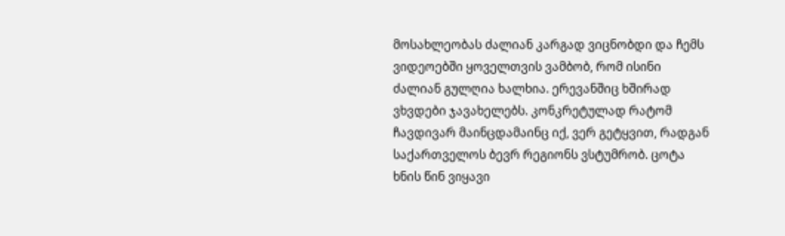მოსახლეობას ძალიან კარგად ვიცნობდი და ჩემს ვიდეოებში ყოველთვის ვამბობ, რომ ისინი ძალიან გულღია ხალხია. ერევანშიც ხშირად ვხვდები ჯავახელებს. კონკრეტულად რატომ ჩავდივარ მაინცდამაინც იქ, ვერ გეტყვით, რადგან საქართველოს ბევრ რეგიონს ვსტუმრობ. ცოტა ხნის წინ ვიყავი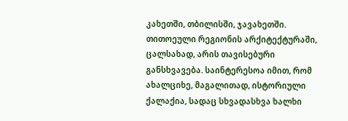კახეთში, თბილისში, ჯავახეთში. თითოეული რეგიონის არქიტექტურაში, ცალსახად, არის თავისებური განსხვავება. საინტერესოა იმით, რომ ახალციხე, მაგალითად, ისტორიული ქალაქია, სადაც სხვადასხვა ხალხი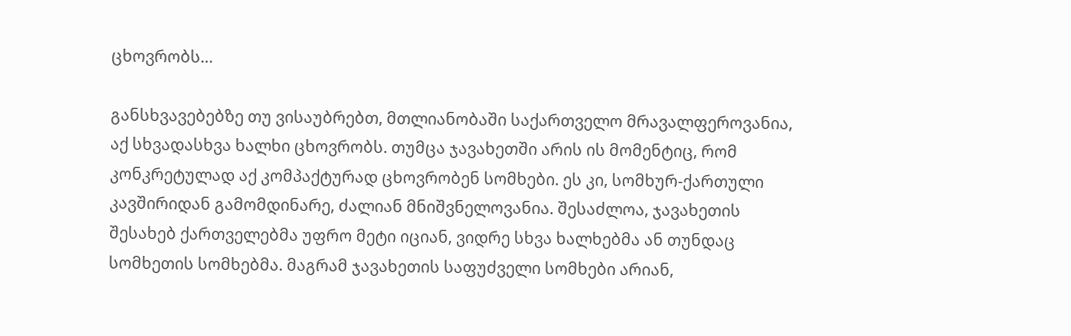ცხოვრობს…

განსხვავებებზე თუ ვისაუბრებთ, მთლიანობაში საქართველო მრავალფეროვანია, აქ სხვადასხვა ხალხი ცხოვრობს. თუმცა ჯავახეთში არის ის მომენტიც, რომ კონკრეტულად აქ კომპაქტურად ცხოვრობენ სომხები. ეს კი, სომხურ-ქართული კავშირიდან გამომდინარე, ძალიან მნიშვნელოვანია. შესაძლოა, ჯავახეთის შესახებ ქართველებმა უფრო მეტი იციან, ვიდრე სხვა ხალხებმა ან თუნდაც სომხეთის სომხებმა. მაგრამ ჯავახეთის საფუძველი სომხები არიან,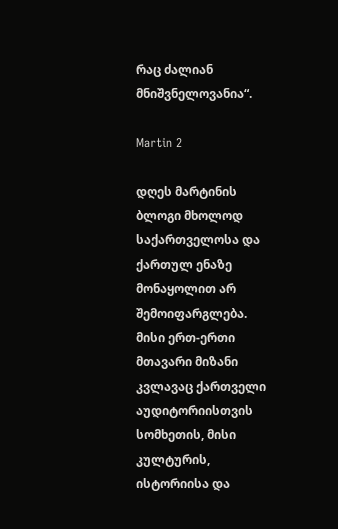რაც ძალიან მნიშვნელოვანია“.

Martin 2

დღეს მარტინის ბლოგი მხოლოდ საქართველოსა და ქართულ ენაზე მონაყოლით არ შემოიფარგლება. მისი ერთ-ერთი მთავარი მიზანი კვლავაც ქართველი აუდიტორიისთვის სომხეთის, მისი კულტურის, ისტორიისა და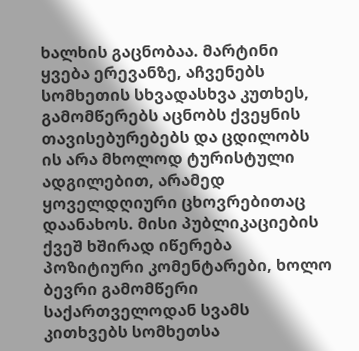ხალხის გაცნობაა. მარტინი ყვება ერევანზე, აჩვენებს სომხეთის სხვადასხვა კუთხეს, გამომწერებს აცნობს ქვეყნის თავისებურებებს და ცდილობს ის არა მხოლოდ ტურისტული ადგილებით, არამედ ყოველდღიური ცხოვრებითაც დაანახოს. მისი პუბლიკაციების ქვეშ ხშირად იწერება პოზიტიური კომენტარები, ხოლო ბევრი გამომწერი საქართველოდან სვამს კითხვებს სომხეთსა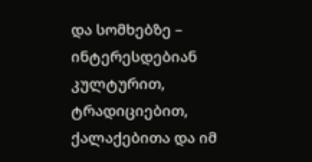და სომხებზე – ინტერესდებიან კულტურით, ტრადიციებით, ქალაქებითა და იმ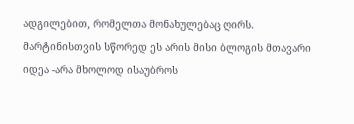ადგილებით, რომელთა მონახულებაც ღირს. მარტინისთვის სწორედ ეს არის მისი ბლოგის მთავარი იდეა -არა მხოლოდ ისაუბროს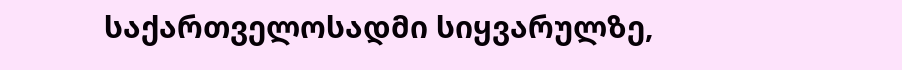საქართველოსადმი სიყვარულზე,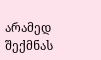არამედ შექმნას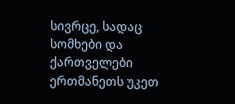სივრცე, სადაც სომხები და ქართველები ერთმანეთს უკეთ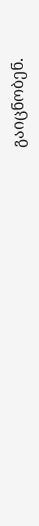გაიცნობენ.